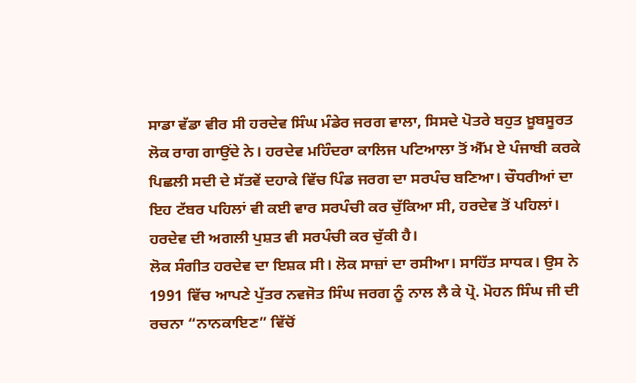ਸਾਡਾ ਵੱਡਾ ਵੀਰ ਸੀ ਹਰਦੇਵ ਸਿੰਘ ਮੰਡੇਰ ਜਰਗ ਵਾਲਾ, ਸਿਸਦੇ ਪੋਤਰੇ ਬਹੁਤ ਖ਼ੂਬਸੂਰਤ ਲੋਕ ਰਾਗ ਗਾਉਂਦੇ ਨੇ। ਹਰਦੇਵ ਮਹਿੰਦਰਾ ਕਾਲਿਜ ਪਟਿਆਲਾ ਤੋਂ ਐੱਮ ਏ ਪੰਜਾਬੀ ਕਰਕੇ ਪਿਛਲੀ ਸਦੀ ਦੇ ਸੱਤਵੇਂ ਦਹਾਕੇ ਵਿੱਚ ਪਿੰਡ ਜਰਗ ਦਾ ਸਰਪੰਚ ਬਣਿਆ। ਚੌਧਰੀਆਂ ਦਾ ਇਹ ਟੱਬਰ ਪਹਿਲਾਂ ਵੀ ਕਈ ਵਾਰ ਸਰਪੰਚੀ ਕਰ ਚੁੱਕਿਆ ਸੀ, ਹਰਦੇਵ ਤੋਂ ਪਹਿਲਾਂ। ਹਰਦੇਵ ਦੀ ਅਗਲੀ ਪੁਸ਼ਤ ਵੀ ਸਰਪੰਚੀ ਕਰ ਚੁੱਕੀ ਹੈ।
ਲੋਕ ਸੰਗੀਤ ਹਰਦੇਵ ਦਾ ਇਸ਼ਕ ਸੀ। ਲੋਕ ਸਾਜ਼ਾਂ ਦਾ ਰਸੀਆ। ਸਾਹਿੱਤ ਸਾਧਕ। ਉਸ ਨੇ 1991 ਵਿੱਚ ਆਪਣੇ ਪੁੱਤਰ ਨਵਜੋਤ ਸਿੰਘ ਜਰਗ ਨੂੰ ਨਾਲ ਲੈ ਕੇ ਪ੍ਰੋ. ਮੋਹਨ ਸਿੰਘ ਜੀ ਦੀ ਰਚਨਾ “ਨਾਨਕਾਇਣ” ਵਿੱਚੋਂ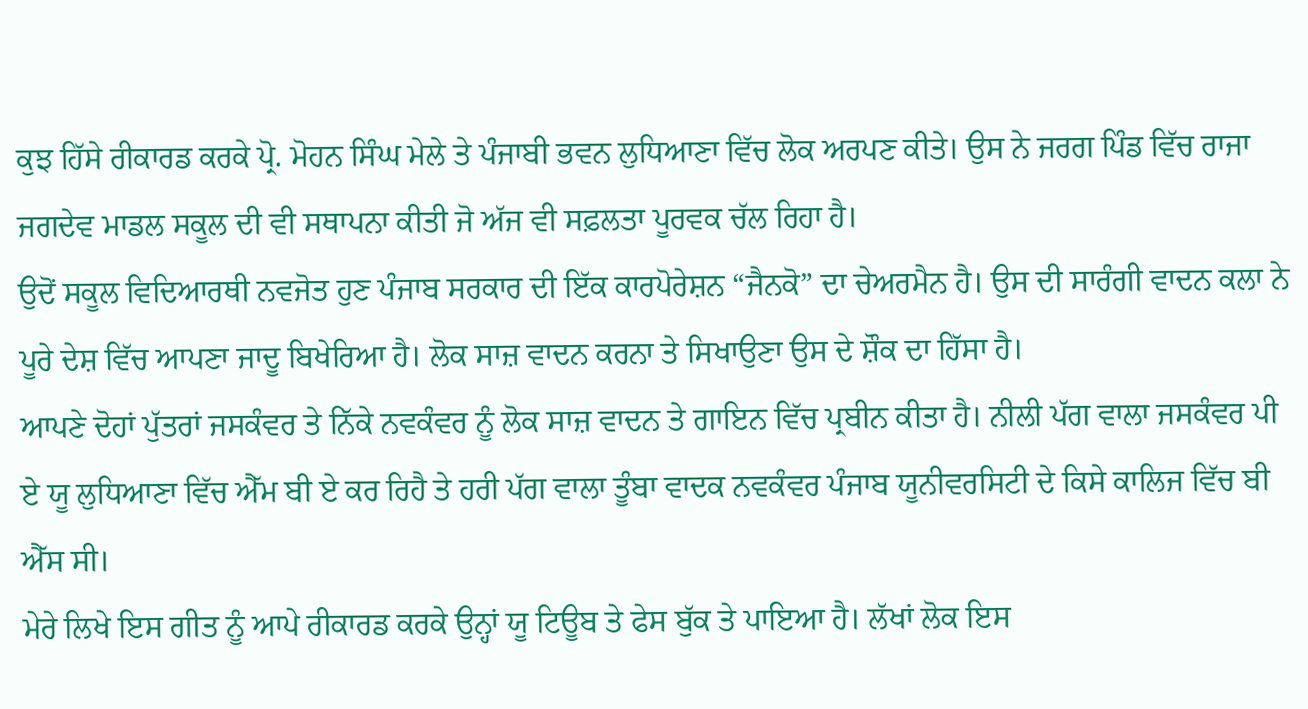ਕੁਝ ਹਿੱਸੇ ਰੀਕਾਰਡ ਕਰਕੇ ਪ੍ਰੋ. ਮੋਹਨ ਸਿੰਘ ਮੇਲੇ ਤੇ ਪੰਜਾਬੀ ਭਵਨ ਲੁਧਿਆਣਾ ਵਿੱਚ ਲੋਕ ਅਰਪਣ ਕੀਤੇ। ਉਸ ਨੇ ਜਰਗ ਪਿੰਡ ਵਿੱਚ ਰਾਜਾ ਜਗਦੇਵ ਮਾਡਲ ਸਕੂਲ ਦੀ ਵੀ ਸਥਾਪਨਾ ਕੀਤੀ ਜੋ ਅੱਜ ਵੀ ਸਫ਼ਲਤਾ ਪੂਰਵਕ ਚੱਲ ਰਿਹਾ ਹੈ।
ਉਦੋਂ ਸਕੂਲ ਵਿਦਿਆਰਥੀ ਨਵਜੋਤ ਹੁਣ ਪੰਜਾਬ ਸਰਕਾਰ ਦੀ ਇੱਕ ਕਾਰਪੋਰੇਸ਼ਨ “ਜੈਨਕੋ” ਦਾ ਚੇਅਰਮੈਨ ਹੈ। ਉਸ ਦੀ ਸਾਰੰਗੀ ਵਾਦਨ ਕਲਾ ਨੇ ਪੂਰੇ ਦੇਸ਼ ਵਿੱਚ ਆਪਣਾ ਜਾਦੂ ਬਿਖੇਰਿਆ ਹੈ। ਲੋਕ ਸਾਜ਼ ਵਾਦਨ ਕਰਨਾ ਤੇ ਸਿਖਾਉਣਾ ਉਸ ਦੇ ਸ਼ੌਕ ਦਾ ਹਿੱਸਾ ਹੈ।
ਆਪਣੇ ਦੋਹਾਂ ਪੁੱਤਰਾਂ ਜਸਕੰਵਰ ਤੇ ਨਿੱਕੇ ਨਵਕੰਵਰ ਨੂੰ ਲੋਕ ਸਾਜ਼ ਵਾਦਨ ਤੇ ਗਾਇਨ ਵਿੱਚ ਪ੍ਰਬੀਨ ਕੀਤਾ ਹੈ। ਨੀਲੀ ਪੱਗ ਵਾਲਾ ਜਸਕੰਵਰ ਪੀ ਏ ਯੂ ਲੁਧਿਆਣਾ ਵਿੱਚ ਐੱਮ ਬੀ ਏ ਕਰ ਰਿਹੈ ਤੇ ਹਰੀ ਪੱਗ ਵਾਲਾ ਤੂੰਬਾ ਵਾਦਕ ਨਵਕੰਵਰ ਪੰਜਾਬ ਯੂਨੀਵਰਸਿਟੀ ਦੇ ਕਿਸੇ ਕਾਲਿਜ ਵਿੱਚ ਬੀ ਐੱਸ ਸੀ।
ਮੇਰੇ ਲਿਖੇ ਇਸ ਗੀਤ ਨੂੰ ਆਪੇ ਰੀਕਾਰਡ ਕਰਕੇ ਉਨ੍ਹਾਂ ਯੂ ਟਿਊਬ ਤੇ ਫੇਸ ਬੁੱਕ ਤੇ ਪਾਇਆ ਹੈ। ਲੱਖਾਂ ਲੋਕ ਇਸ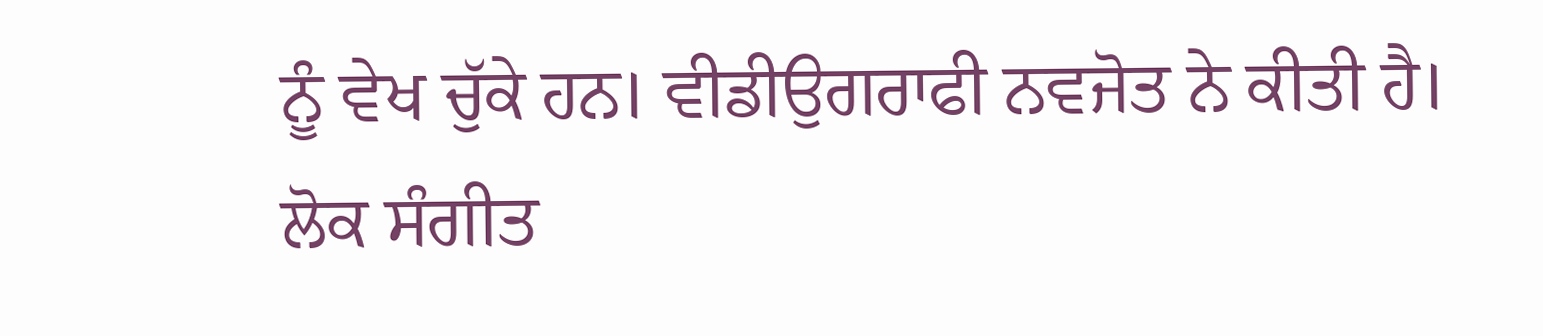ਨੂੰ ਵੇਖ ਚੁੱਕੇ ਹਨ। ਵੀਡੀਉਗਰਾਫੀ ਨਵਜੋਤ ਨੇ ਕੀਤੀ ਹੈ।
ਲੋਕ ਸੰਗੀਤ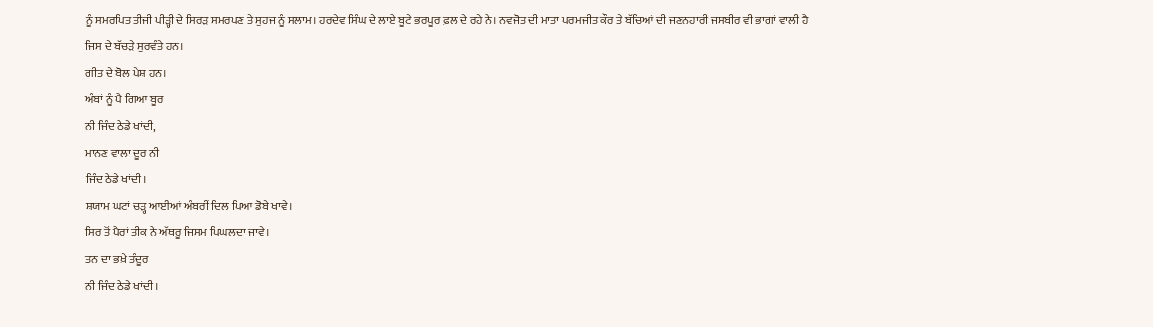ਨੂੰ ਸਮਰਪਿਤ ਤੀਜੀ ਪੀੜ੍ਹੀ ਦੇ ਸਿਰੜ ਸਮਰਪਣ ਤੇ ਸੁਹਜ ਨੂੰ ਸਲਾਮ। ਹਰਦੇਵ ਸਿੰਘ ਦੇ ਲਾਏ ਬੂਟੇ ਭਰਪੂਰ ਫ਼ਲ ਦੇ ਰਹੇ ਨੇ। ਨਵਜੋਤ ਦੀ ਮਾਤਾ ਪਰਮਜੀਤ ਕੌਰ ਤੇ ਬੱਚਿਆਂ ਦੀ ਜਣਨਹਾਰੀ ਜਸਬੀਰ ਵੀ ਭਾਗਾਂ ਵਾਲੀ ਹੈ ਜਿਸ ਦੇ ਬੱਚੜੇ ਸੁਰਵੰਤੇ ਹਨ।
ਗੀਤ ਦੇ ਬੋਲ ਪੇਸ਼ ਹਨ।
ਅੰਬਾਂ ਨੂੰ ਪੈ ਗਿਆ ਬੂਰ
ਨੀ ਜਿੰਦ ਠੇਡੇ ਖਾਂਦੀ,
ਮਾਨਣ ਵਾਲਾ ਦੂਰ ਨੀ
ਜਿੰਦ ਠੇਡੇ ਖਾਂਦੀ।
ਸ਼ਯਾਮ ਘਟਾਂ ਚੜ੍ਹ ਆਈਆਂ ਅੰਬਰੀਂ ਦਿਲ ਪਿਆ ਡੋਬੇ ਖਾਵੇ।
ਸਿਰ ਤੋਂ ਪੈਰਾਂ ਤੀਕ ਨੇ ਅੱਥਰੂ ਜਿਸਮ ਪਿਘਲਦਾ ਜਾਵੇ।
ਤਨ ਦਾ ਭਖ਼ੇ ਤੰਦੂਰ
ਨੀ ਜਿੰਦ ਠੇਡੇ ਖਾਂਦੀ।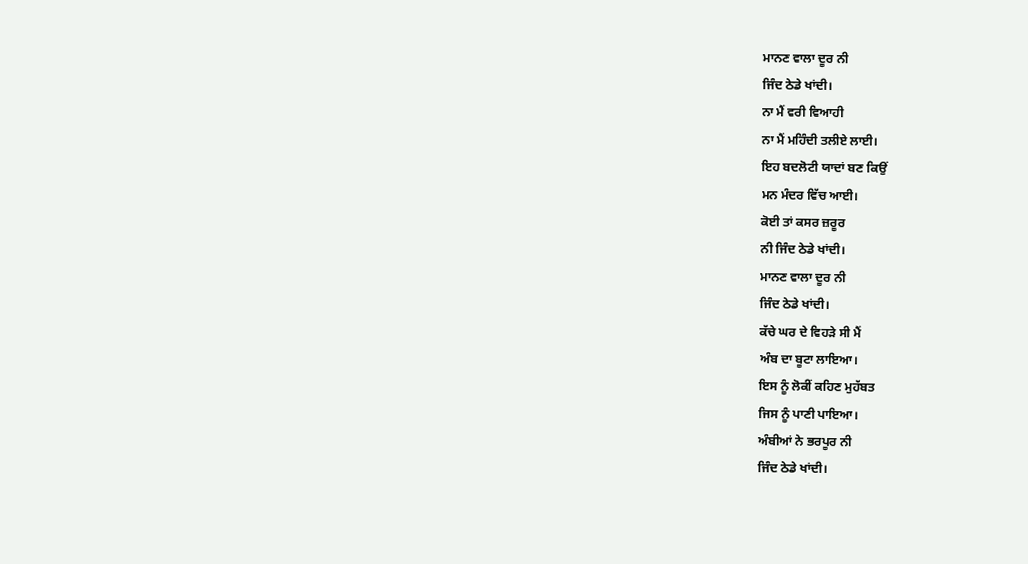ਮਾਨਣ ਵਾਲਾ ਦੂਰ ਨੀ
ਜਿੰਦ ਠੇਡੇ ਖਾਂਦੀ।
ਨਾ ਮੈਂ ਵਰੀ ਵਿਆਹੀ
ਨਾ ਮੈਂ ਮਹਿੰਦੀ ਤਲੀਏ ਲਾਈ।
ਇਹ ਬਦਲੋਟੀ ਯਾਦਾਂ ਬਣ ਕਿਉਂ
ਮਨ ਮੰਦਰ ਵਿੱਚ ਆਈ।
ਕੋਈ ਤਾਂ ਕਸਰ ਜ਼ਰੂਰ
ਨੀ ਜਿੰਦ ਠੇਡੇ ਖਾਂਦੀ।
ਮਾਨਣ ਵਾਲਾ ਦੂਰ ਨੀ
ਜਿੰਦ ਠੇਡੇ ਖਾਂਦੀ।
ਕੱਚੇ ਘਰ ਦੇ ਵਿਹੜੇ ਸੀ ਮੈਂ
ਅੰਬ ਦਾ ਬੂਟਾ ਲਾਇਆ।
ਇਸ ਨੂੰ ਲੋਕੀਂ ਕਹਿਣ ਮੁਹੱਬਤ
ਜਿਸ ਨੂੰ ਪਾਣੀ ਪਾਇਆ।
ਅੰਬੀਆਂ ਨੇ ਭਰਪੂਰ ਨੀ
ਜਿੰਦ ਠੇਡੇ ਖਾਂਦੀ।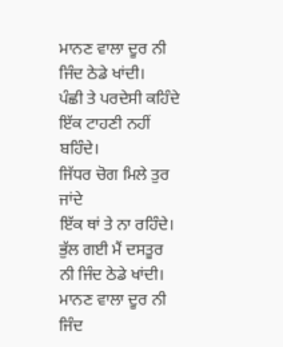ਮਾਨਣ ਵਾਲਾ ਦੂਰ ਨੀ
ਜਿੰਦ ਠੇਡੇ ਖਾਂਦੀ।
ਪੰਛੀ ਤੇ ਪਰਦੇਸੀ ਕਹਿੰਦੇ ਇੱਕ ਟਾਹਣੀ ਨਹੀਂ ਬਹਿੰਦੇ।
ਜਿੱਧਰ ਚੋਗ ਮਿਲੇ ਤੁਰ ਜਾਂਦੇ
ਇੱਕ ਥਾਂ ਤੇ ਨਾ ਰਹਿੰਦੇ।
ਭੁੱਲ ਗਈ ਮੈਂ ਦਸਤੂਰ
ਨੀ ਜਿੰਦ ਠੇਡੇ ਖਾਂਦੀ।
ਮਾਨਣ ਵਾਲਾ ਦੂਰ ਨੀ ਜਿੰਦ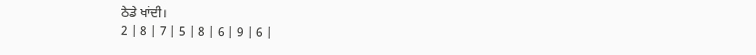ਠੇਡੇ ਖਾਂਦੀ।
2 | 8 | 7 | 5 | 8 | 6 | 9 | 6 |